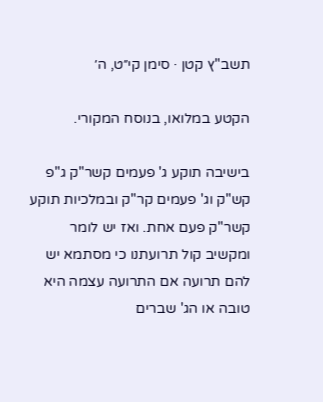תשב"ץ קטן · סימן קי״ט, ה׳

הקטע במלואו, בנוסח המקורי.

בישיבה תוקע ג' פעמים קשר"ק ג"פ קש"ק וג' פעמים קר"ק ובמלכיות תוקע קשר"ק פעם אחת. ואז יש לומר ומקשיב קול תרועתנו כי מסתמא יש להם תרועה אם התרועה עצמה היא טובה או הג' שברים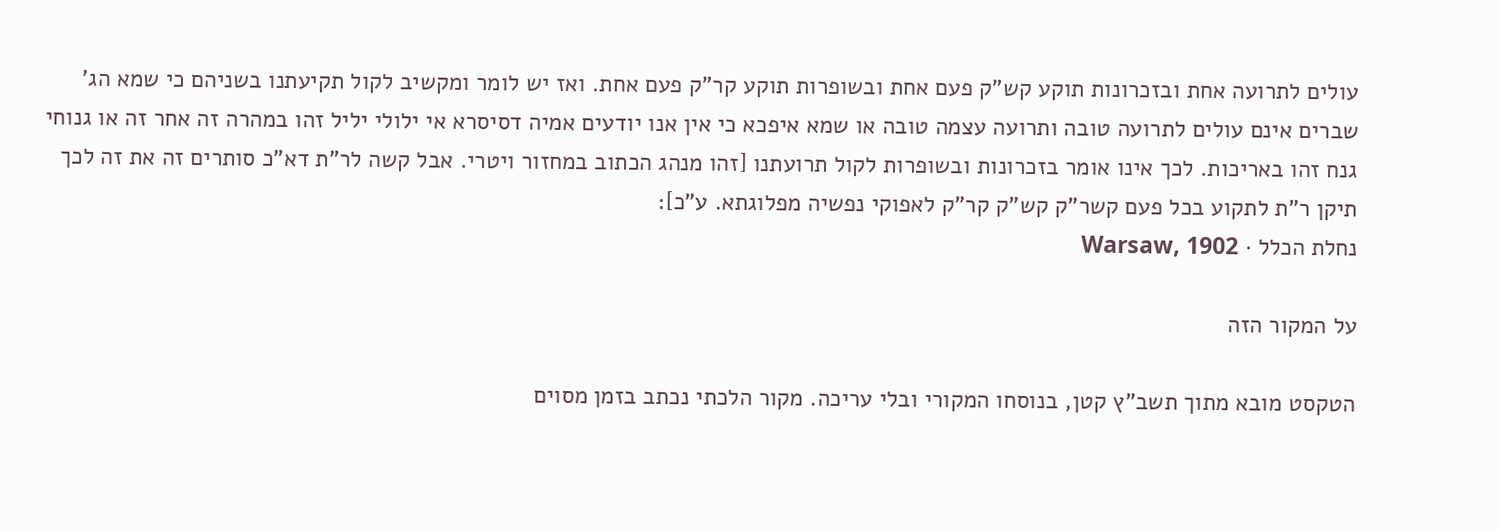עולים לתרועה אחת ובזכרונות תוקע קש"ק פעם אחת ובשופרות תוקע קר"ק פעם אחת. ואז יש לומר ומקשיב לקול תקיעתנו בשניהם כי שמא הג' שברים אינם עולים לתרועה טובה ותרועה עצמה טובה או שמא איפכא כי אין אנו יודעים אמיה דסיסרא אי ילולי יליל זהו במהרה זה אחר זה או גנוחי גנח זהו באריכות. לכך אינו אומר בזכרונות ובשופרות לקול תרועתנו [זהו מנהג הכתוב במחזור ויטרי. אבל קשה לר"ת דא"כ סותרים זה את זה לכך תיקן ר"ת לתקוע בכל פעם קשר"ק קש"ק קר"ק לאפוקי נפשיה מפלוגתא. ע"כ]:
נחלת הכלל · Warsaw, 1902

על המקור הזה

הטקסט מובא מתוך תשב"ץ קטן, בנוסחו המקורי ובלי עריכה. מקור הלכתי נכתב בזמן מסוים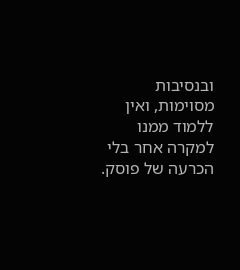ובנסיבות מסוימות, ואין ללמוד ממנו למקרה אחר בלי הכרעה של פוסק.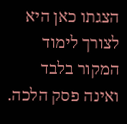הצגתו כאן היא לצורך לימוד המקור בלבד ואינה פסק הלכה.